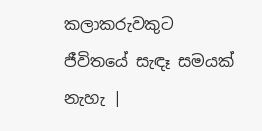කලාකරුවකුට ජීවිතයේ සැඳෑ සමයක් නැහැ |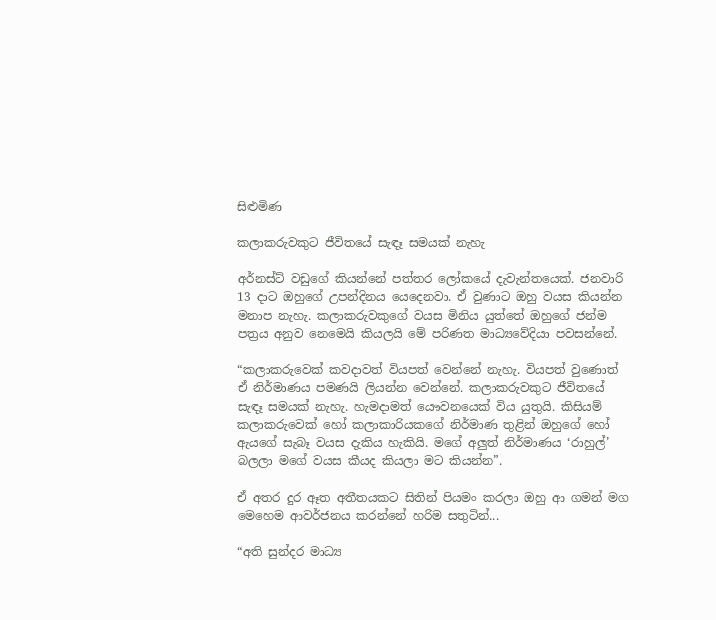සිළුමිණ

කලාකරුවකුට ජීවිතයේ සැඳෑ සමයක් නැහැ

අර්නස්ට් වඩුගේ කියන්නේ පත්තර ලෝකයේ දැවැන්තයෙක්. ජනවාරි 13 දාට ඔහු‍ගේ උපන්දිනය යෙදෙනවා. ඒ වුණාට ඔහු වයස කියන්න මනාප නැහැ. කලාකරුවකුගේ වයස මිනිය යුත්තේ ඔහුගේ ජන්ම පත්‍රය අනුව නෙමෙයි කියලයි මේ පරිණත මාධ්‍යවේදියා පවසන්නේ.

“කලාකරුවෙක් කවදාවත් වියපත් වෙන්නේ නැහැ. වියපත් වුණොත් ඒ නිර්මාණය පමණයි ලියන්න වෙන්නේ. කලාකරුවකුට ජීවිතයේ සැඳෑ සමයක් නැහැ. හැමදාමත් යෞවනයෙක් විය යුතුයි. කිසියම් කලාකරුවෙක් හෝ කලාකාරියකගේ නිර්මාණ තුළින් ඔහුගේ ‍හෝ ඇයගේ සැබෑ වයස දැකිය හැකියි. මගේ අලුත් නිර්මාණය ‘රාහුල්’ බලලා මගේ වයස කීයද කියලා මට කියන්න”.

ඒ අතර දුර ඈත අතීතයකට සිතින් පියමං කරලා ඔහු ආ ගමන් මග මෙහෙම ආවර්ජනය කරන්නේ හරිම සතුටින්...

“අති සුන්දර මාධ්‍ය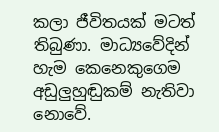කලා ජීවිතයක් මටත් තිබුණා. මාධ්‍යවේදින් හැම කෙනෙකුගෙම අඩුලුහුඬුකම් නැතිවා නොවේ.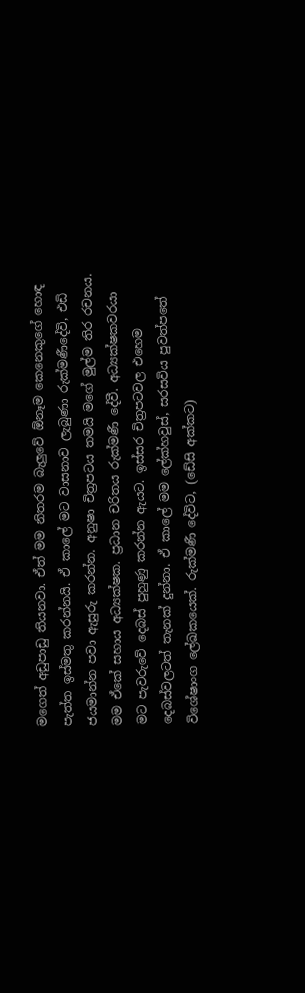මගෙත් අඩුපාඩු තියනවා. ඒත් මම නිතරම බැලු‍වේ ඕනෑම කෙනෙකුගේ හොඳ පැත්ත ඉස්මතු කරන්නයි. ඒ කාලේ මට වාසනාව ලැබුණා රුක්මණීදේවි, එඩි ජයමාන්න පවා ඇසුරු කරන්න. අනුෂා චිත්‍රපටය තමයි මගේ මුල්ම තිර රචනය. මම ඒකේ සහාය අධ්‍යක්ෂක. ප්‍රධාන චරිතය රුක්මණී දේවී. අධ්‍යක්ෂකවරයා මට පැවරුවේ දෙබස් පුහුණු කරන්න ඇයට. ඉස්සර චිත්‍රපටවල එහෙම දෙබස්වලටත් තැනක් දුන්නා. ඒ කාලේ මම ලේක්හවුස්, සරසවිය පුවත්පතේ විශේෂාංග ලේඛකයෙක්. රුක්මණී දේවිට, (ඩේසි අක්කට)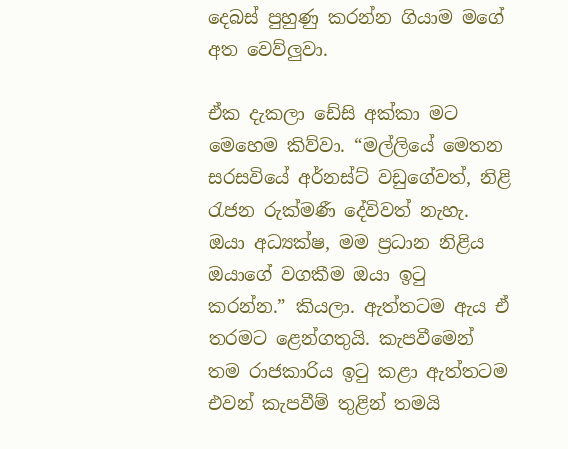දෙබස් පුහුණු කරන්න ගියාම මගේ අත වෙව්ලුවා.

ඒක දැකලා ඩේසි අක්කා මට මෙහෙම කිව්වා. “මල්ලියේ මෙතන සරසවියේ අර්නස්ට් වඩුගේවත්, නිළි රැජන රුක්මණී දේවිවත් නැහැ. ඔයා අධ්‍යක්ෂ, මම ප්‍රධාන නිළිය ඔයාගේ වගකීම ඔයා ඉටු කරන්න.” කියලා. ඇත්තටම ඇය ඒ තරමට ළෙන්ගතුයි. කැපවීමෙන් තම රාජකාරිය ඉටු කළා ඇත්තටම එවන් කැපවීම් තුළින් තමයි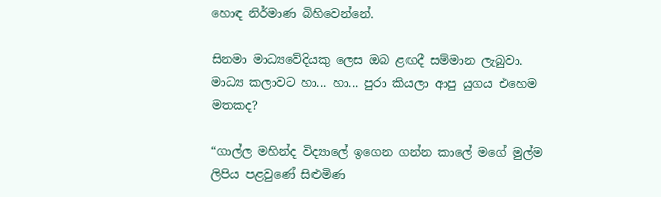හොඳ නිර්මාණ බිහිවෙන්නේ.

සිනමා මාධ්‍යවේදියකු ලෙස ඔබ ළඟදී සම්මාන ලැබුවා. මාධ්‍ය කලාවට හා... හා... පුරා කියලා ආපු යුගය එහෙම මතකද?

“ගාල්ල මහින්ද විද්‍යාලේ ඉගෙන ගන්න කාලේ මගේ මුල්ම ලිපිය පළවුණේ සිළුමිණ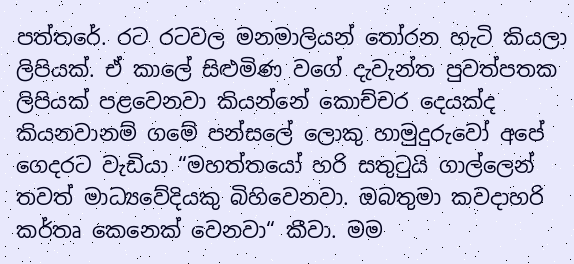පත්තරේ. රට රටවල මනමාලියන් තෝරන හැටි කියලා ලිපියක්. ඒ කාලේ සිළුමිණ වගේ දැවැන්ත පුවත්පතක ලිපියක් පළවෙනවා කියන්නේ කොච්චර දෙයක්ද කියනවානම් ගමේ පන්සලේ ලොකු හාමුදුරුවෝ අපේ ගෙදරට වැඩියා “මහත්තයෝ හරි සතුටුයි ගාල්ලෙන් තවත් මාධ්‍යවේදියකු බිහිවෙනවා. ඔබතුමා කවදාහරි කර්තෘ කෙනෙක් වෙනවා“ කීවා. මම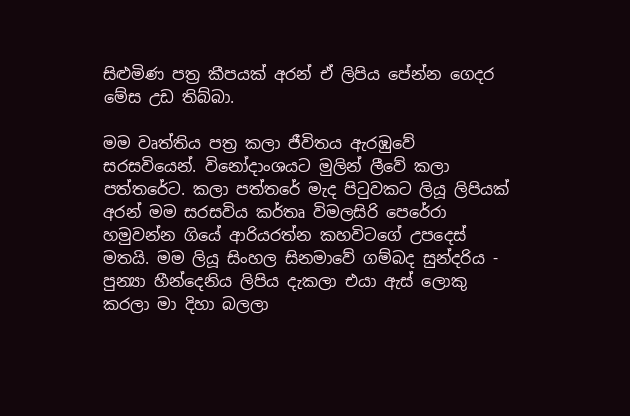සිළුමිණ පත්‍ර කීපයක් අරන් ඒ ලිපිය පේන්න ගෙදර මේස උඩ තිබ්බා.

මම වෘත්තිය පත්‍ර කලා ජීවිතය ඇරඹුවේ සරසවියෙන්. විනෝදාංශයට මුලින් ලීවේ කලා පත්තරේට. කලා පත්තරේ මැද පිටුවකට ලියූ ලිපියක් අරන් මම සරසවිය කර්තෘ විමලසිරි පෙරේරා හමුවන්න ගියේ ආරියරත්න කහවිටගේ උපදෙස් මතයි. මම ලියූ සිංහල සිනමාවේ ගම්බද සුන්දරිය - පුන්‍යා හීන්දෙනිය ලිපිය දැකලා එයා ඇස් ලොකු කරලා මා දිහා බලලා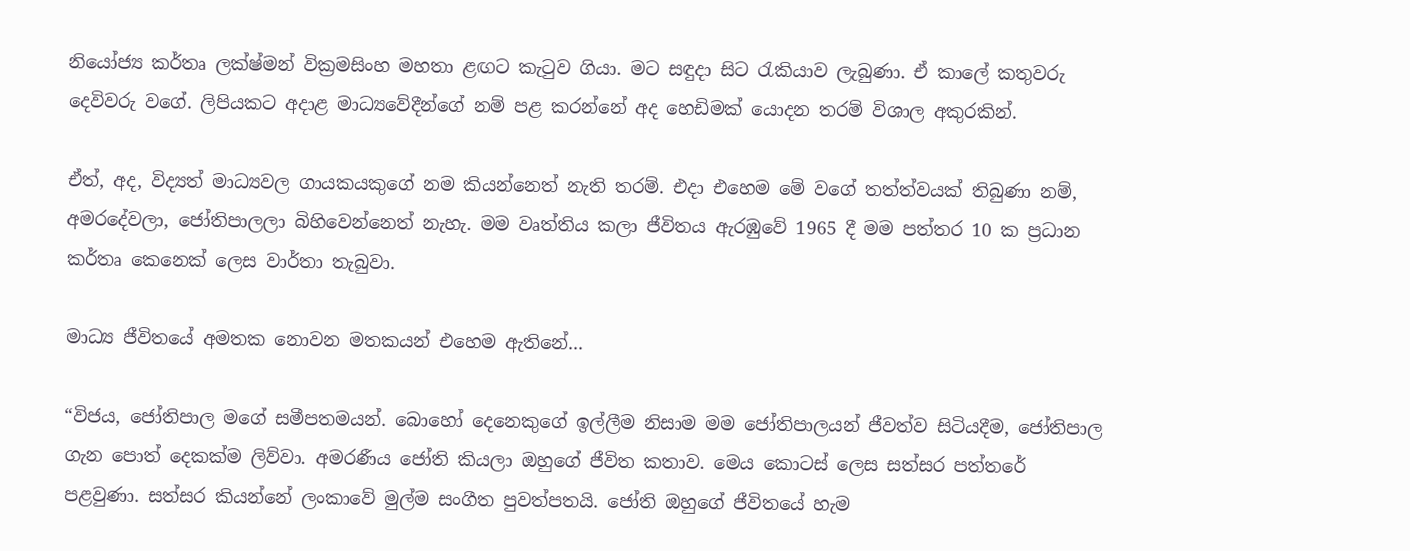නියෝජ්‍ය කර්තෘ ලක්ෂ්මන් වික්‍රමසිංහ මහතා ළඟට කැටුව ගියා. මට සඳුදා සිට රැකියාව ලැබුණා. ඒ කාලේ කතුවරු දෙවිවරු වගේ. ලිපියකට අදාළ මාධ්‍යවේදීන්ගේ නම් පළ කරන්නේ අද හෙඩිමක් යොදන තරම් විශාල අකුරකින්.

ඒත්, අද, විද්‍යත් මාධ්‍යවල ගායකයකුගේ නම කියන්නෙත් නැති තරම්. එදා එහෙම මේ වගේ තත්ත්වයක් තිබුණා නම්, අමරදේවලා, ජෝතිපාලලා බිහිවෙන්නෙත් නැහැ. මම වෘත්තිය කලා ජීවිතය ඇරඹුවේ 1965 දී මම පත්තර 10 ක ප්‍රධාන කර්තෘ කෙනෙක් ලෙස වාර්තා තැබුවා.

මාධ්‍ය ජීවිතයේ අමතක නොවන මතකයන් එහෙම ඇතිනේ...

“විජය, ජෝතිපාල මගේ සමීපතමයන්. බොහෝ දෙනෙකුගේ ඉල්ලීම නිසාම මම ජෝතිපාලයන් ජීවත්ව සිටියදීම, ජෝතිපාල ගැන පොත් දෙකක්ම ලිව්වා. අමරණීය ජෝති කියලා ඔහුගේ ජීවිත කතාව. මෙය කොටස් ලෙස සත්සර පත්තරේ පළවුණා. සත්සර කියන්නේ ලංකාවේ මුල්ම සංගීත පුවත්පතයි. ජෝති ඔහුගේ ජීවිතයේ හැම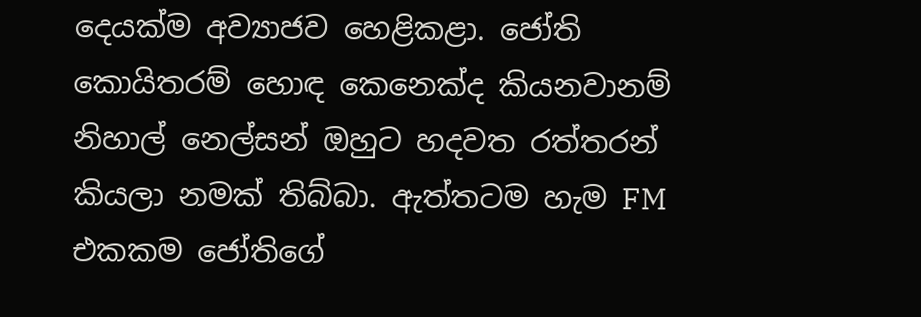දෙයක්ම අව්‍යාජව හෙළිකළා. ජෝති කොයිතරම් හොඳ කෙනෙක්ද කියනවානම් නිහාල් නෙල්සන් ඔහුට හදවත රත්තරන් කියලා නමක් තිබ්බා. ඇත්තටම හැම FM එකකම ජෝතිගේ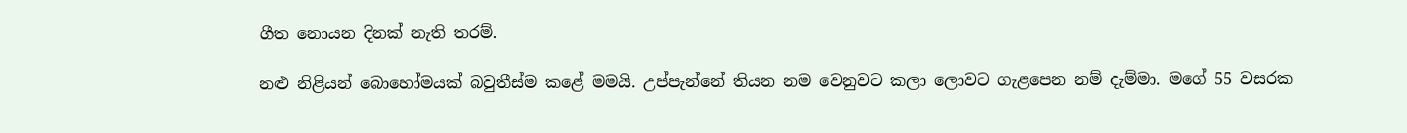ගීත නොයන දිනක් නැති තරම්.

නළු නිළියන් බොහෝමයක් බවුතීස්ම කළේ මමයි. උප්පැන්නේ තියන නම වෙනුවට කලා ලොවට ගැළපෙන නම් දැම්මා. මගේ 55 වසරක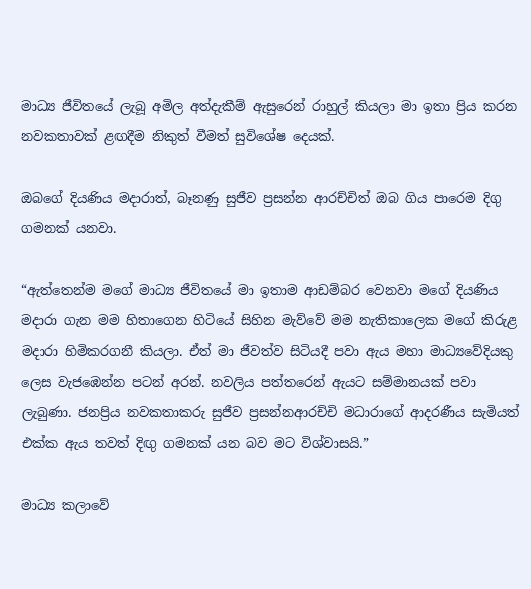මාධ්‍ය ජීවිතයේ ලැබූ අමිල අත්දැකීම් ඇසුරෙන් රාහුල් කියලා මා ඉතා ප්‍රිය කරන නවකතාවක් ළඟදීම නිකුත් වීමත් සුවිශේෂ දෙයක්.

ඔබගේ දියණිය මදාරාත්, බෑනණු සුජීව ප්‍රසන්න ආරච්චිත් ඔබ ගිය පාරෙම දිගු ගමනක් යනවා.

“ඇත්තෙන්ම මගේ මාධ්‍ය ජීවිතයේ මා ඉතාම ආඩම්බර වෙනවා මගේ දියණිය මදාරා ගැන මම හිතාගෙන හිටියේ සිහින මැව්වේ මම නැතිකාලෙක මගේ කිරුළ මදාරා හිමිකරගනී කියලා. ඒත් මා ජීවත්ව සිටියදී පවා ඇය මහා මාධ්‍යවේදියකු ලෙස වැජඹෙන්න පටන් අරන්. නවලිය පත්තරෙන් ඇයට සම්මානයක් පවා ලැබුණා. ජනප්‍රිය නවකතාකරු සුජීව ප්‍රසන්නආරච්චි මධාරාගේ ආදරණීය සැමියත් එක්ක ඇය තවත් දිඟු ගමනක් යන බව මට විශ්වාසයි.”

මාධ්‍ය කලාවේ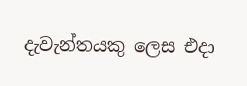දැවැන්තයකු ලෙස එදා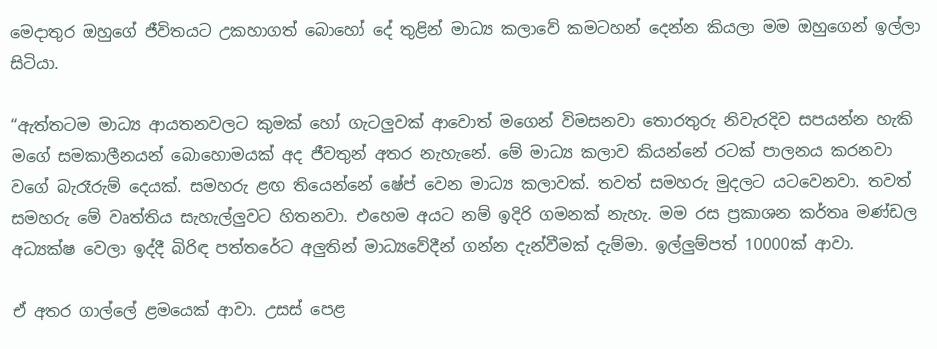මෙදාතුර ඔහුගේ ජීවිතයට උකහාගත් බොහෝ දේ තුළින් මාධ්‍ය කලාවේ කමටහන් දෙන්න කියලා මම ඔහුගෙන් ඉල්ලා සිටියා.

“ඇත්තටම මාධ්‍ය ආයතනවලට කුමක් හෝ ගැටලුවක් ආවොත් මගෙන් විමසනවා තොරතුරු නිවැරදිව සපයන්න හැකි මගේ සමකාලීනයන් බොහොමයක් අද ජීවතුන් අතර නැහැනේ. මේ මාධ්‍ය කලාව කියන්නේ රටක් පාලනය කරනවා වගේ බැරෑරුම් දෙයක්. සමහරු ළඟ තියෙන්නේ ෂේප් වෙන මාධ්‍ය කලාවක්. තවත් සමහරු මුදලට යටවෙනවා. තවත් සමහරු මේ වෘත්තිය සැහැල්ලුවට හිතනවා. එහෙම අයට නම් ඉදිරි ගමනක් නැහැ. මම රස ප්‍රකාශන කර්තෘ මණ්ඩල අධ්‍යක්ෂ වෙලා ඉද්දී බිරිඳ පත්තරේට අලුතින් මාධ්‍යවේදීන් ගන්න දැන්වීමක් දැම්මා. ඉල්ලුම්පත් 10000ක් ආවා.

ඒ අතර ගාල්ලේ ළමයෙක් ආවා. උසස් පෙළ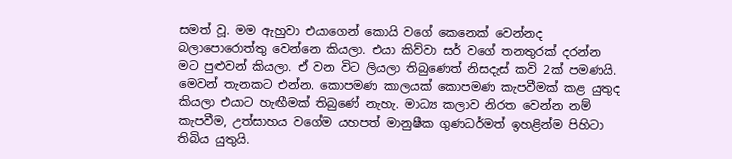සමත් වූ. මම ඇහුවා එයාගෙන් කොයි වගේ කෙනෙක් වෙන්නද බලාපොරොත්තු වෙන්නෙ කියලා. එයා කිව්වා සර් වගේ තනතුරක් දරන්න මට පුළුවන් කියලා. ඒ වන විට ලියලා තිබුණෙත් නිසදැස් කවි 2ක් පමණයි. මෙවන් තැනකට එන්න. කොපමණ කාලයක් කොපමණ කැපවීමක් කළ යුතුද කියලා එයාට හැඟීමක් තිබුණේ නැහැ. මාධ්‍ය කලාව නිරත වෙන්න නම් කැපවීම, උත්සාහය වගේම යහපත් මානුෂීක ගුණධර්මත් ඉහළින්ම පිහිටා තිබිය යුතුයි.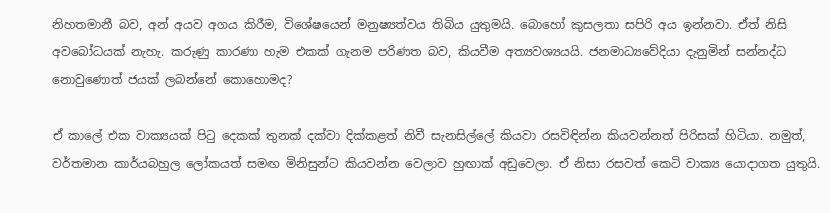නිහතමානී බව, අන් අයව අගය කිරීම, විශේෂයෙන් මනුෂ්‍යත්වය තිබිය යුතුමයි. බොහෝ කුසලතා සපිරි අය ඉන්නවා. ඒත් නිසි අවබෝධයක් නැහැ. කරුණු කාරණා හැම එකක් ගැනම පරිණත බව, කියවීම අත්‍යවශ්‍යයයි. ජනමාධ්‍යවේදියා දැනුමින් සන්නද්ධ නොවුණොත් ජයක් ලබන්නේ කොහොමද?

ඒ කාලේ එක වාක්‍යයක් පිටු දෙකක් තුනක් දක්වා දික්කළත් නිවී සැනසිල්ලේ කියවා රසවිඳින්න කියවන්නත් පිරිසක් හිටියා. නමුත්, වර්තමාන කාර්යබහුල ලෝකයත් සමඟ මිනිසුන්ට කියවන්න වෙලාව හුඟාක් අඩුවෙලා. ඒ නිසා රසවත් කෙටි වාක්‍ය යොදාගත යුතුයි.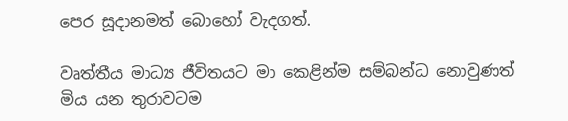පෙර සූදානමත් බොහෝ වැදගත්.

වෘත්තීය මාධ්‍ය ජීවිතයට මා කෙළින්ම සම්බන්ධ නොවුණත් මිය යන තුරාවටම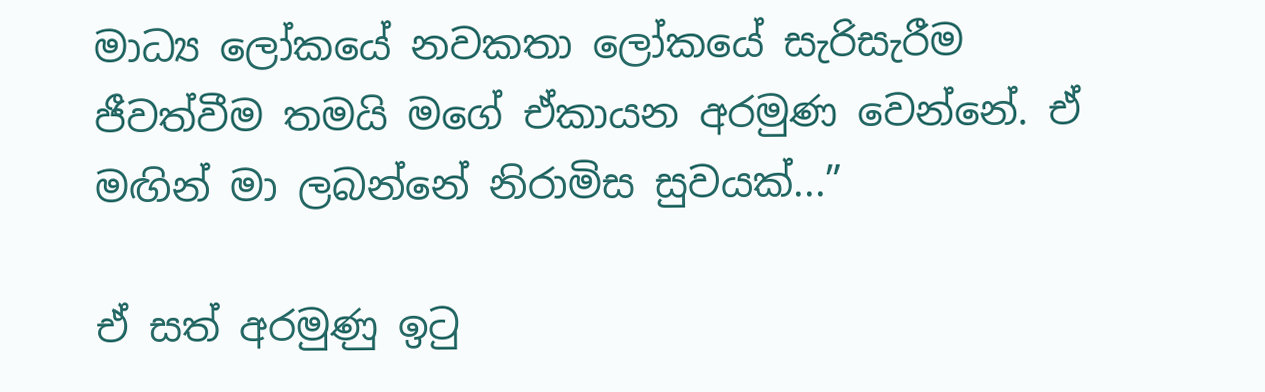මාධ්‍ය ලෝකයේ නවකතා ලෝකයේ සැරිසැරීම ජීවත්වීම තමයි මගේ ඒකායන අරමුණ වෙන්නේ. ඒ මඟින් මා ලබන්නේ නිරාමිස සුවයක්...”

ඒ සත් අරමුණු ඉටු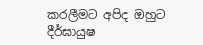කරලීමට අපිද ඔහුට දීර්ඝායුෂ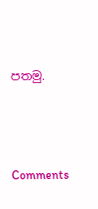පතමු.




Comments